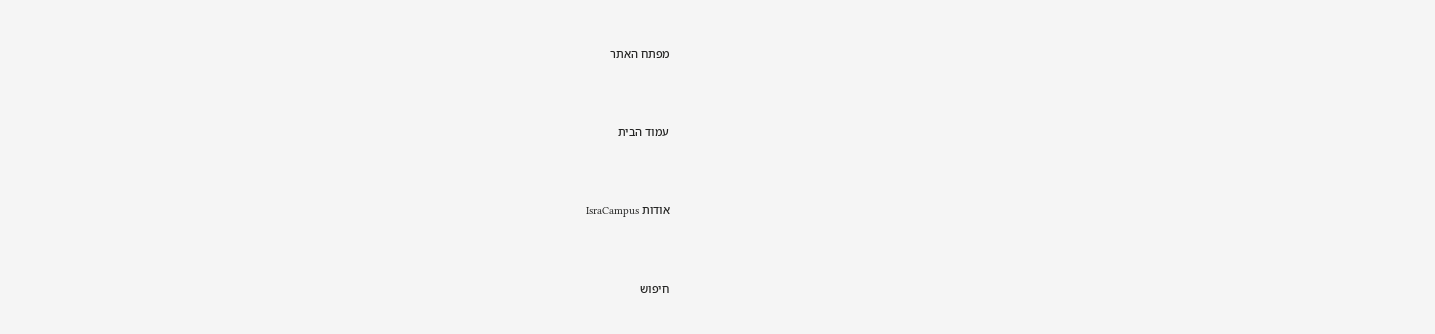מפתח האתר



עמוד הבית



אודות IsraCampus



חיפוש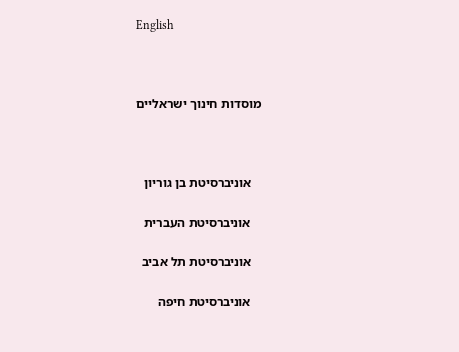English



מוסדות חינוך ישראליים



   אוניברסיטת בן גוריון

   אוניברסיטת העברית

   אוניברסיטת תל אביב

   אוניברסיטת חיפה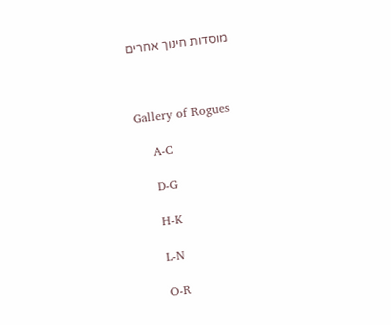מוסדות חינוך אחרים



Gallery of Rogues

    A-C

    D-G

    H-K

    L-N

    O-R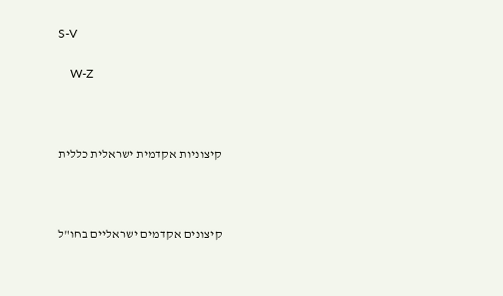S-V

    W-Z



קיצוניות אקדמית ישראלית כללית



קיצונים אקדמים ישראליים בחו"ל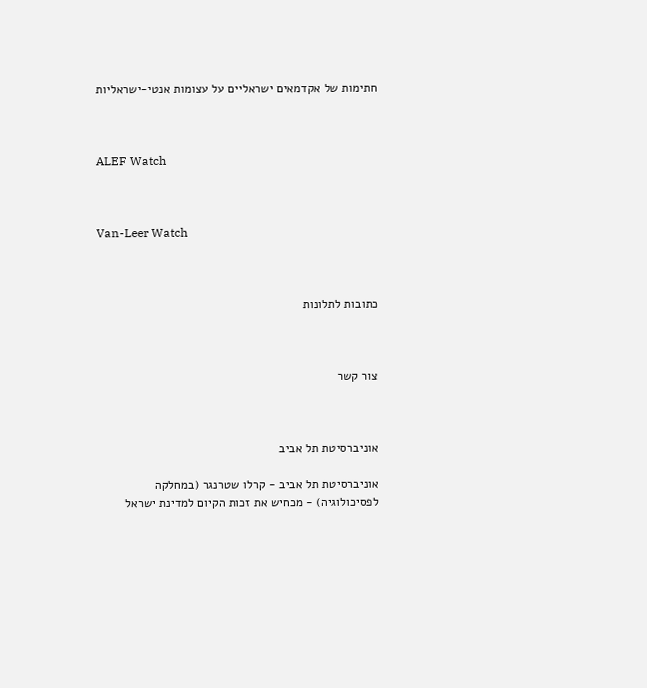חתימות של אקדמאים ישראליים על עצומות אנטי-ישראליות



ALEF Watch



Van-Leer Watch



כתובות לתלונות



צור קשר



אוניברסיטת תל אביב

אוניברסיטת תל אביב - קרלו שטרנגר (במחלקה לפסיכולוגיה) - מכחיש את זכות הקיום למדינת ישראל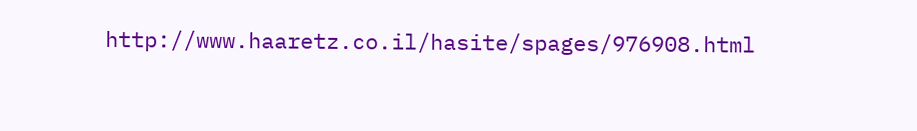http://www.haaretz.co.il/hasite/spages/976908.html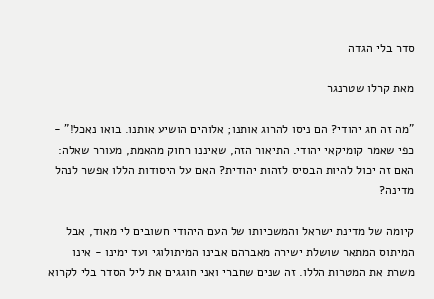סדר בלי הגדה

מאת קרלו שטרנגר

"מה זה חג יהודי? הם ניסו להרוג אותנו; אלוהים הושיע אותנו. בואו נאכל!" - כפי שאמר קומיקאי יהודי. התיאור הזה, שאיננו רחוק מהאמת, מעורר שאלה: האם זה יכול להיות הבסיס לזהות יהודית? האם על היסודות הללו אפשר לנהל מדינה?

קיומה של מדינת ישראל והמשכיותו של העם היהודי חשובים לי מאוד, אבל המיתוס המתאר שושלת ישירה מאברהם אבינו המיתולוגי ועד ימינו - אינו משרת את המטרות הללו. זה שנים שחברי ואני חוגגים את ליל הסדר בלי לקרוא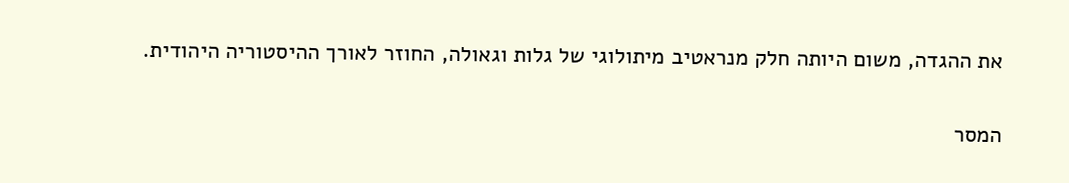את ההגדה, משום היותה חלק מנראטיב מיתולוגי של גלות וגאולה, החוזר לאורך ההיסטוריה היהודית.

המסר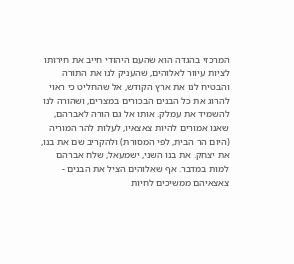המרכזי בהגדה הוא שהעם היהודי חייב את חירותו לציות עיוור לאלוהים, שהעניק לנו את התורה והבטיח לנו את ארץ הקודש, אל שהחליט כי ראוי להרוג את כל הבנים הבכורים במצרים, ושהורה לנו להשמיד את עמלק. אותו אל גם הורה לאברהם, שאנו אמורים להיות צאצאיו, לעלות להר המוריה (היום הר הבית, לפי המסורת) ולהקריב שם את בנו, את יצחק. את בנו השני, ישמעאל, שלח אברהם למות במדבר. אף שאלוהים הציל את הבנים - צאצאיהם ממשיכים לחיות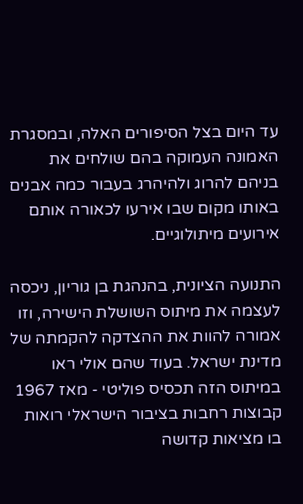עד היום בצל הסיפורים האלה, ובמסגרת האמונה העמוקה בהם שולחים את בניהם להרוג ולהיהרג בעבור כמה אבנים באותו מקום שבו אירעו לכאורה אותם אירועים מיתולוגיים.

התנועה הציונית, בהנהגת בן גוריון, ניכסה לעצמה את מיתוס השושלת הישירה, וזו אמורה להוות את ההצדקה להקמתה של מדינת ישראל. בעוד שהם אולי ראו במיתוס הזה תכסיס פוליטי - מאז 1967 קבוצות רחבות בציבור הישראלי רואות בו מציאות קדושה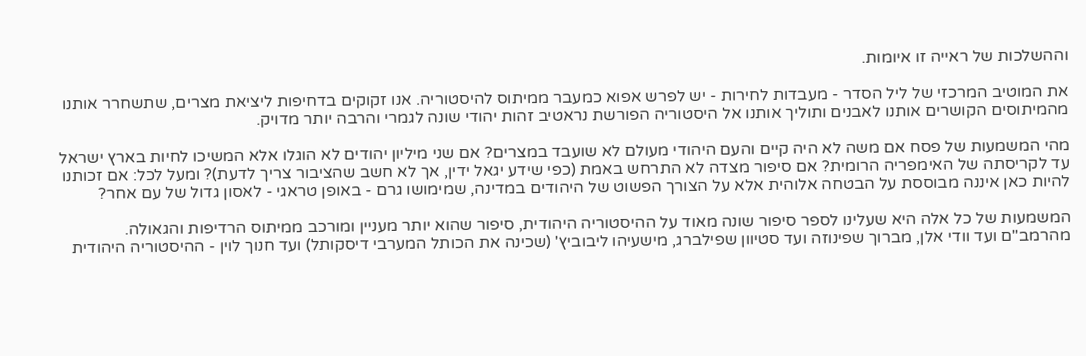וההשלכות של ראייה זו איומות.

את המוטיב המרכזי של ליל הסדר - מעבדות לחירות - יש לפרש אפוא כמעבר ממיתוס להיסטוריה. אנו זקוקים בדחיפות ליציאת מצרים, שתשחרר אותנו מהמיתוסים הקושרים אותנו לאבנים ותוליך אותנו אל היסטוריה הפורשת נראטיב זהות יהודי שונה לגמרי והרבה יותר מדויק.

מהי המשמעות של פסח אם משה לא היה קיים והעם היהודי מעולם לא שועבד במצרים? אם שני מיליון יהודים לא הוגלו אלא המשיכו לחיות בארץ ישראל עד לקריסתה של האימפריה הרומית? אם סיפור מצדה לא התרחש באמת (כפי שידע יגאל ידין, אך לא חשב שהציבור צריך לדעת)? ומעל לכל: אם זכותנו להיות כאן איננה מבוססת על הבטחה אלוהית אלא על הצורך הפשוט של היהודים במדינה, שמימושו גרם - באופן טראגי - לאסון גדול של עם אחר?

המשמעות של כל אלה היא שעלינו לספר סיפור שונה מאוד על ההיסטוריה היהודית, סיפור שהוא יותר מעניין ומורכב ממיתוס הרדיפות והגאולה. מהרמב"ם ועד וודי אלן, מברוך שפינוזה ועד סטיוון שפילברג, מישעיהו ליבוביץ' (שכינה את הכותל המערבי דיסקותל) ועד חנוך לוין - ההיסטוריה היהודית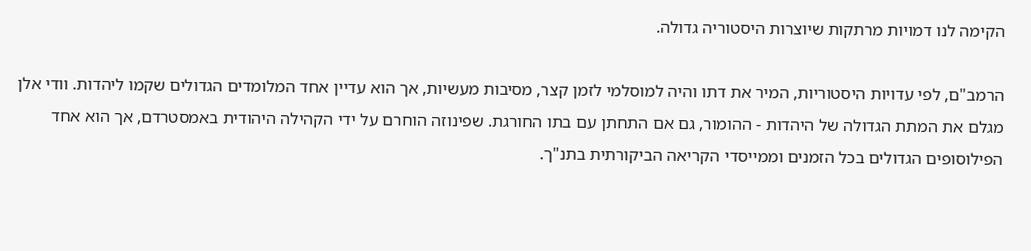הקימה לנו דמויות מרתקות שיוצרות היסטוריה גדולה.

הרמב"ם, לפי עדויות היסטוריות, המיר את דתו והיה למוסלמי לזמן קצר, מסיבות מעשיות, אך הוא עדיין אחד המלומדים הגדולים שקמו ליהדות. וודי אלן מגלם את המתת הגדולה של היהדות - ההומור, גם אם התחתן עם בתו החורגת. שפינוזה הוחרם על ידי הקהילה היהודית באמסטרדם, אך הוא אחד הפילוסופים הגדולים בכל הזמנים וממייסדי הקריאה הביקורתית בתנ"ך.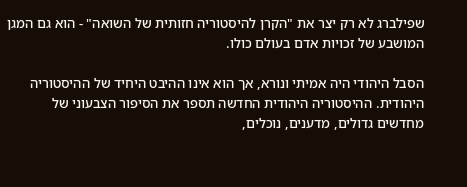שפילברג לא רק יצר את "הקרן להיסטוריה חזותית של השואה" - הוא גם המגן המושבע של זכויות אדם בעולם כולו.

הסבל היהודי היה אמיתי ונורא, אך הוא אינו ההיבט היחיד של ההיסטוריה היהודית. ההיסטוריה היהודית החדשה תספר את הסיפור הצבעוני של מחדשים גדולים, מדענים, נוכלים,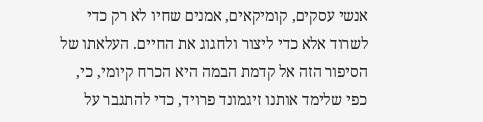אנשי עסקים, קומיקאים, אמנים שחיו לא רק כדי לשרוד אלא כדי ליצור ולחגוג את החיים. העלאתו של הסיפור הזה אל קדמת הבמה היא הכרח קיומי, כי, כפי שלימד אותנו זיגמונד פרויד, כדי להתגבר על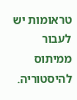טראומות יש לעבור ממיתוס להיסטוריה.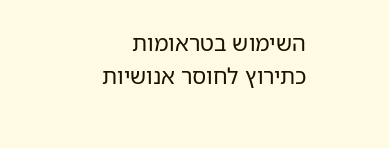השימוש בטראומות כתירוץ לחוסר אנושיות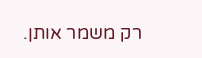רק משמר אותן.